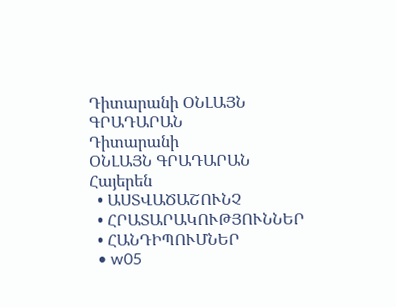Դիտարանի ՕՆԼԱՅՆ ԳՐԱԴԱՐԱՆ
Դիտարանի
ՕՆԼԱՅՆ ԳՐԱԴԱՐԱՆ
Հայերեն
  • ԱՍՏՎԱԾԱՇՈՒՆՉ
  • ՀՐԱՏԱՐԱԿՈՒԹՅՈՒՆՆԵՐ
  • ՀԱՆԴԻՊՈՒՄՆԵՐ
  • w05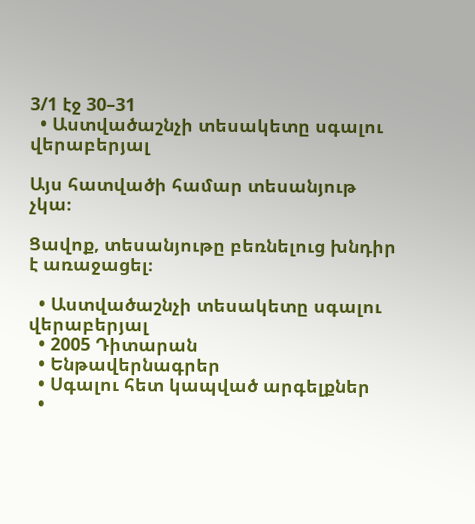3/1 էջ 30–31
  • Աստվածաշնչի տեսակետը սգալու վերաբերյալ

Այս հատվածի համար տեսանյութ չկա։

Ցավոք, տեսանյութը բեռնելուց խնդիր է առաջացել։

  • Աստվածաշնչի տեսակետը սգալու վերաբերյալ
  • 2005 Դիտարան
  • Ենթավերնագրեր
  • Սգալու հետ կապված արգելքներ
  •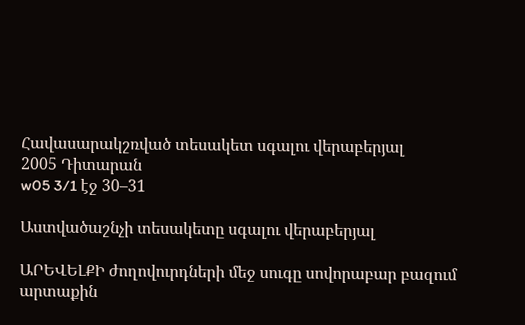Հավասարակշռված տեսակետ սգալու վերաբերյալ
2005 Դիտարան
w05 3/1 էջ 30–31

Աստվածաշնչի տեսակետը սգալու վերաբերյալ

ԱՐԵՎԵԼՔԻ ժողովուրդների մեջ սուգը սովորաբար բազում արտաքին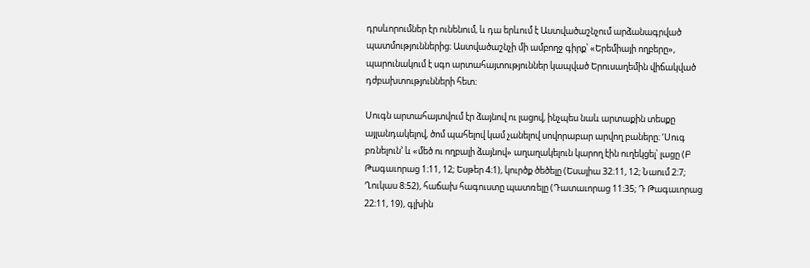դրսևորումներ էր ունենում, և դա երևում է Աստվածաշնչում արձանագրված պատմություններից։ Աստվածաշնչի մի ամբողջ գիրք՝ «Երեմիայի ողբերը», պարունակում է սգո արտահայտություններ կապված Երուսաղեմին վիճակված դժբախտությունների հետ։

Սուգն արտահայտվում էր ձայնով ու լացով, ինչպես նաև արտաքին տեսքը այլանդակելով, ծոմ պահելով կամ չանելով սովորաբար արվող բաները։ ‘Սուգ բռնելուն’ և «մեծ ու ողբալի ձայնով» աղաղակելուն կարող էին ուղեկցել՝ լացը (Բ Թագաւորաց 1։11, 12; Եսթեր 4։1), կուրծք ծեծելը (Եսայիա 32։11, 12; Նաում 2։7; Ղուկաս 8։52), հաճախ հագուստը պատռելը (Դատաւորաց 11։35; Դ Թագաւորաց 22։11, 19), գլխին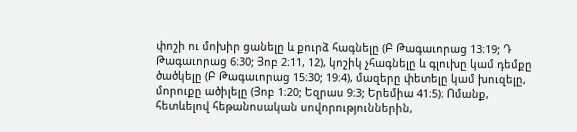փոշի ու մոխիր ցանելը և քուրձ հագնելը (Բ Թագաւորաց 13։19; Դ Թագաւորաց 6։30; Յոբ 2։11, 12), կոշիկ չհագնելը և գլուխը կամ դեմքը ծածկելը (Բ Թագաւորաց 15։30; 19։4), մազերը փետելը կամ խուզելը, մորուքը ածիլելը (Յոբ 1։20; Եզրաս 9։3; Երեմիա 41։5)։ Ոմանք, հետևելով հեթանոսական սովորություններին,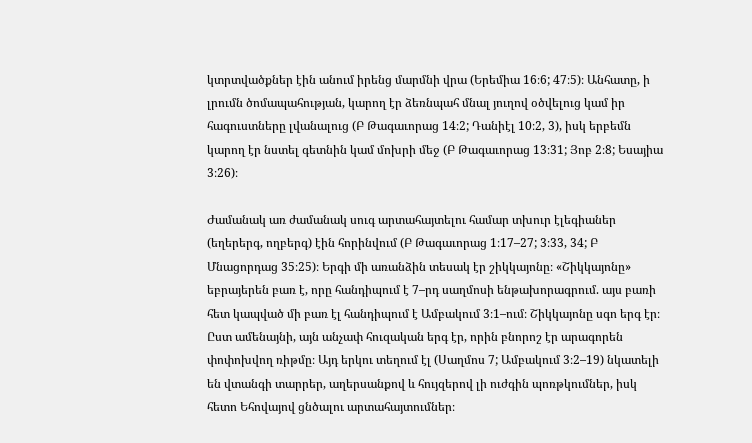կտրտվածքներ էին անում իրենց մարմնի վրա (Երեմիա 16։6; 47։5)։ Անհատը, ի լրումն ծոմապահության, կարող էր ձեռնպահ մնալ յուղով օծվելուց կամ իր հագուստները լվանալուց (Բ Թագաւորաց 14։2; Դանիէլ 10։2, 3), իսկ երբեմն կարող էր նստել գետնին կամ մոխրի մեջ (Բ Թագաւորաց 13։31; Յոբ 2։8; Եսայիա 3։26)։

Ժամանակ առ ժամանակ սուգ արտահայտելու համար տխուր էլեգիաներ (եղերերգ, ողբերգ) էին հորինվում (Բ Թագաւորաց 1։17–27; 3։33, 34; Բ Մնացորդաց 35։25)։ Երգի մի առանձին տեսակ էր շիկկայոնը։ «Շիկկայոնը» եբրայերեն բառ է, որը հանդիպում է 7–րդ սաղմոսի ենթախորագրում. այս բառի հետ կապված մի բառ էլ հանդիպում է Ամբակում 3։1–ում։ Շիկկայոնը սգո երգ էր։ Ըստ ամենայնի, այն անչափ հուզական երգ էր, որին բնորոշ էր արագորեն փոփոխվող ռիթմը։ Այդ երկու տեղում էլ (Սաղմոս 7; Ամբակում 3։2–19) նկատելի են վտանգի տարրեր, աղերսանքով և հույզերով լի ուժգին պոռթկումներ, իսկ հետո Եհովայով ցնծալու արտահայտումներ։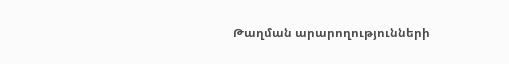Թաղման արարողությունների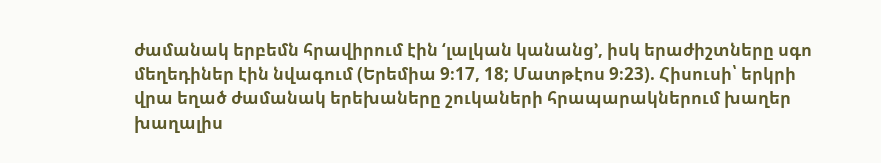ժամանակ երբեմն հրավիրում էին ‘լալկան կանանց’, իսկ երաժիշտները սգո մեղեդիներ էին նվագում (Երեմիա 9։17, 18; Մատթէոս 9։23). Հիսուսի՝ երկրի վրա եղած ժամանակ երեխաները շուկաների հրապարակներում խաղեր խաղալիս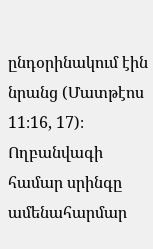ընդօրինակում էին նրանց (Մատթէոս 11։16, 17)։ Ողբանվագի համար սրինգը ամենահարմար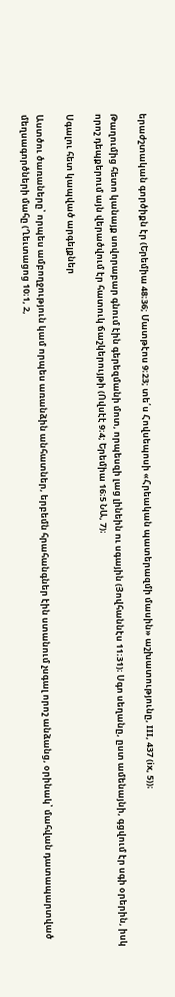երաժշտական գործիքն էր (Երեմիա 48։36; Մատթէոս 9։23; տե՛ս Հովսեպոսի «Հրեական պատերազմի մասին» աշխատությունը, III, 437 (ix, 5))։

Թաղումից հետո կանայք սովորաբար գնում էին գերեզմանի մոտ, որպեսզի լաց լինեին ու սգային (Յովհաննէս 11։31)։ Սգո սեղանը, ըստ ամենայնի, գցվում էր սգի օրերին, իսկ որոշ դեպքերում այն վերածվում էր հատուկ ճաշկերույթի (Ովսէէ 9։4; Երեմիա 16։5 ՆԱ, 7)։

Սգալու հետ կապված արգելքներ

Աստծու ծառաները՝ որպես ամբողջություն կամ որպես առանձին անհատներ, երբեմն հրահանգներ էին ստանում չսգալ որոշ անձանց, օրինակ՝ մահվան դատապարտված մեղսագործների մահը (Ղեւտացոց 10։1, 2,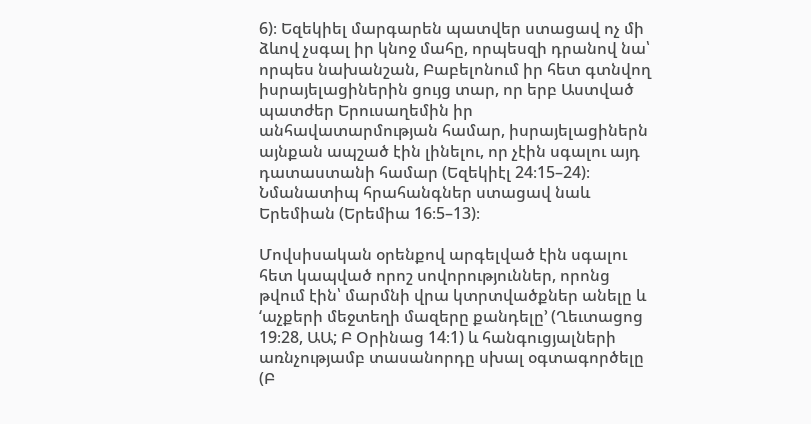6)։ Եզեկիել մարգարեն պատվեր ստացավ ոչ մի ձևով չսգալ իր կնոջ մահը, որպեսզի դրանով նա՝ որպես նախանշան, Բաբելոնում իր հետ գտնվող իսրայելացիներին ցույց տար, որ երբ Աստված պատժեր Երուսաղեմին իր անհավատարմության համար, իսրայելացիներն այնքան ապշած էին լինելու, որ չէին սգալու այդ դատաստանի համար (Եզեկիէլ 24։15–24)։ Նմանատիպ հրահանգներ ստացավ նաև Երեմիան (Երեմիա 16։5–13)։

Մովսիսական օրենքով արգելված էին սգալու հետ կապված որոշ սովորություններ, որոնց թվում էին՝ մարմնի վրա կտրտվածքներ անելը և ‘աչքերի մեջտեղի մազերը քանդելը’ (Ղեւտացոց 19։28, ԱԱ; Բ Օրինաց 14։1) և հանգուցյալների առնչությամբ տասանորդը սխալ օգտագործելը (Բ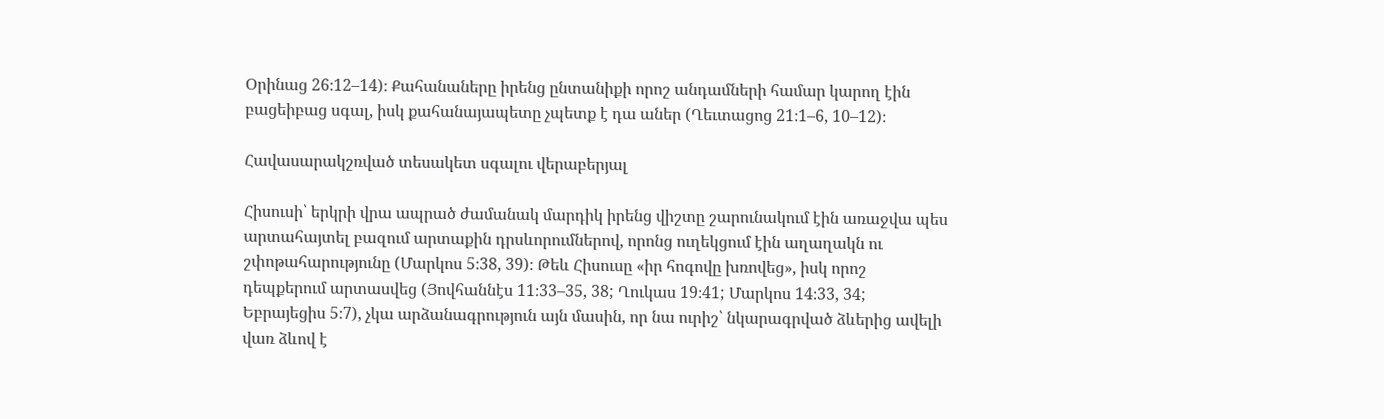Օրինաց 26։12–14)։ Քահանաները իրենց ընտանիքի որոշ անդամների համար կարող էին բացեիբաց սգալ, իսկ քահանայապետը չպետք է դա աներ (Ղեւտացոց 21։1–6, 10–12)։

Հավասարակշռված տեսակետ սգալու վերաբերյալ

Հիսուսի՝ երկրի վրա ապրած ժամանակ մարդիկ իրենց վիշտը շարունակում էին առաջվա պես արտահայտել բազում արտաքին դրսևորումներով, որոնց ուղեկցում էին աղաղակն ու շփոթահարությունը (Մարկոս 5։38, 39)։ Թեև Հիսուսը «իր հոգովը խռովեց», իսկ որոշ դեպքերում արտասվեց (Յովհաննէս 11։33–35, 38; Ղուկաս 19։41; Մարկոս 14։33, 34; Եբրայեցիս 5։7), չկա արձանագրություն այն մասին, որ նա ուրիշ՝ նկարագրված ձևերից ավելի վառ ձևով է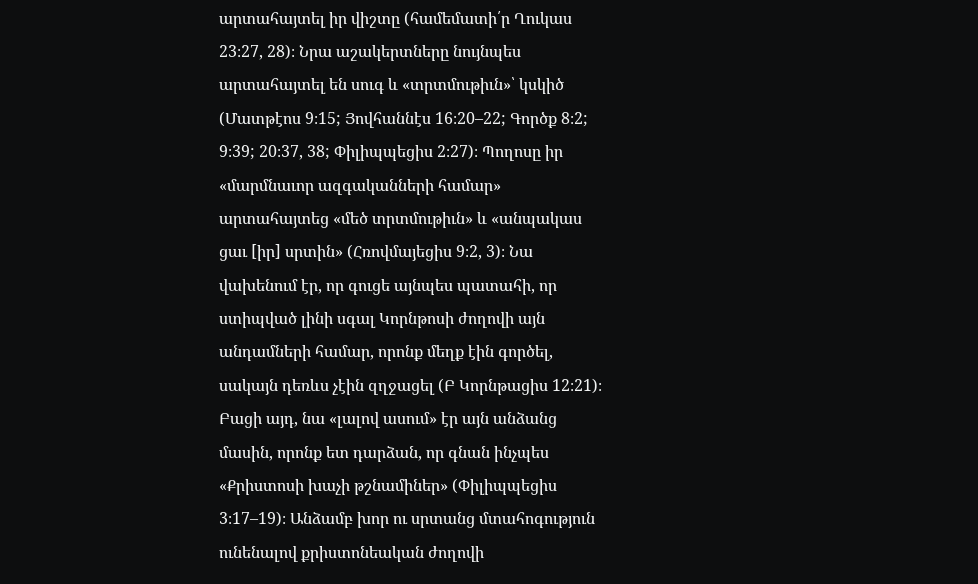արտահայտել իր վիշտը (համեմատի՛ր Ղուկաս 23։27, 28)։ Նրա աշակերտները նույնպես արտահայտել են սուգ և «տրտմութիւն»՝ կսկիծ (Մատթէոս 9։15; Յովհաննէս 16։20–22; Գործք 8։2; 9։39; 20։37, 38; Փիլիպպեցիս 2։27)։ Պողոսը իր «մարմնաւոր ազգականների համար» արտահայտեց «մեծ տրտմութիւն» և «անպակաս ցաւ [իր] սրտին» (Հռովմայեցիս 9։2, 3)։ Նա վախենում էր, որ գուցե այնպես պատահի, որ ստիպված լինի սգալ Կորնթոսի ժողովի այն անդամների համար, որոնք մեղք էին գործել, սակայն դեռևս չէին զղջացել (Բ Կորնթացիս 12։21)։ Բացի այդ, նա «լալով ասում» էր այն անձանց մասին, որոնք ետ դարձան, որ գնան ինչպես «Քրիստոսի խաչի թշնամիներ» (Փիլիպպեցիս 3։17–19)։ Անձամբ խոր ու սրտանց մտահոգություն ունենալով քրիստոնեական ժողովի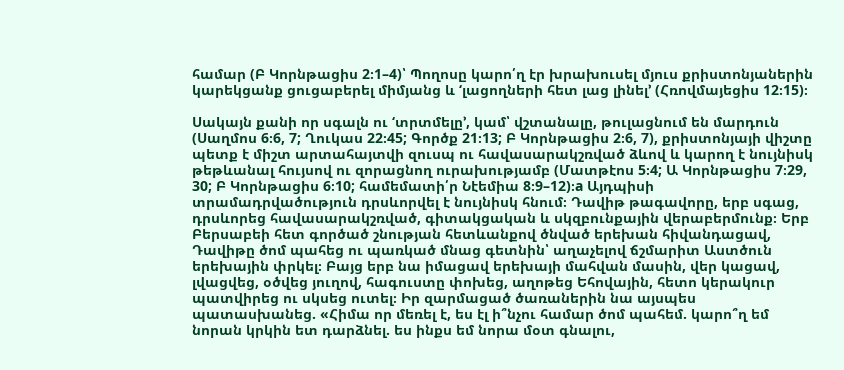համար (Բ Կորնթացիս 2։1–4)՝ Պողոսը կարո՛ղ էր խրախուսել մյուս քրիստոնյաներին կարեկցանք ցուցաբերել միմյանց և ‘լացողների հետ լաց լինել’ (Հռովմայեցիս 12։15)։

Սակայն քանի որ սգալն ու ‘տրտմելը’, կամ՝ վշտանալը, թուլացնում են մարդուն (Սաղմոս 6։6, 7; Ղուկաս 22։45; Գործք 21։13; Բ Կորնթացիս 2։6, 7), քրիստոնյայի վիշտը պետք է միշտ արտահայտվի զուսպ ու հավասարակշռված ձևով և կարող է նույնիսկ թեթևանալ հույսով ու զորացնող ուրախությամբ (Մատթէոս 5։4; Ա Կորնթացիս 7։29, 30; Բ Կորնթացիս 6։10; համեմատի՛ր Նէեմիա 8։9–12)։a Այդպիսի տրամադրվածություն դրսևորվել է նույնիսկ հնում։ Դավիթ թագավորը, երբ սգաց, դրսևորեց հավասարակշռված, գիտակցական և սկզբունքային վերաբերմունք։ Երբ Բերսաբեի հետ գործած շնության հետևանքով ծնված երեխան հիվանդացավ, Դավիթը ծոմ պահեց ու պառկած մնաց գետնին՝ աղաչելով ճշմարիտ Աստծուն երեխային փրկել։ Բայց երբ նա իմացավ երեխայի մահվան մասին, վեր կացավ, լվացվեց, օծվեց յուղով, հագուստը փոխեց, աղոթեց Եհովային, հետո կերակուր պատվիրեց ու սկսեց ուտել։ Իր զարմացած ծառաներին նա այսպես պատասխանեց. «Հիմա որ մեռել է, ես էլ ի՞նչու համար ծոմ պահեմ. կարո՞ղ եմ նորան կրկին ետ դարձնել. ես ինքս եմ նորա մօտ գնալու,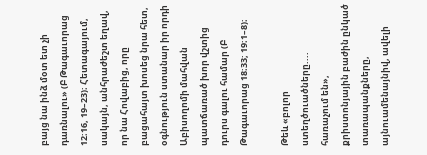բայց նա ինձ մօտ ետ չի դառնալու» (Բ Թագաւորաց 12։16, 19–23)։ Հետագայում, սակայն, անհրաժեշտ եղավ, որ նա Հովաբից, որը բացահայտ խոսեց նրա հետ, օգնություն ստանար իր որդի Աբիսողոմի մահվան պատճառած խոր վշտից դուրս գալու համար (Բ Թագաւորաց 18։33; 19։1–8)։

Թեև «բոլոր ստեղծուածները.... հառաչում են», քրիստոնյային բաժին ընկած տառապանքները, այնուամենայնիվ, ավելի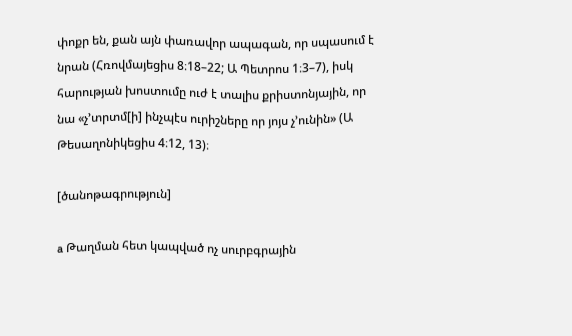փոքր են, քան այն փառավոր ապագան, որ սպասում է նրան (Հռովմայեցիս 8։18–22; Ա Պետրոս 1։3–7), իսկ հարության խոստումը ուժ է տալիս քրիստոնյային, որ նա «չ’տրտմ[ի] ինչպէս ուրիշները որ յոյս չ’ունին» (Ա Թեսաղոնիկեցիս 4։12, 13)։

[ծանոթագրություն]

a Թաղման հետ կապված ոչ սուրբգրային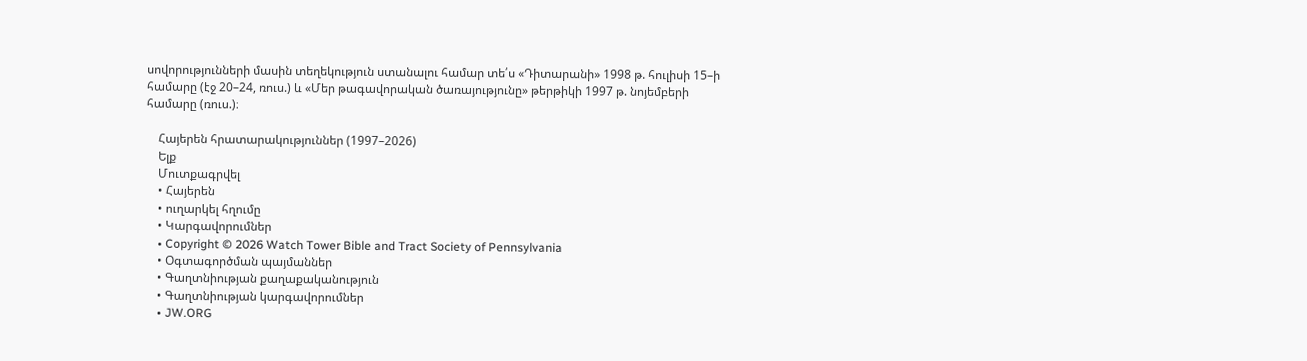սովորությունների մասին տեղեկություն ստանալու համար տե՛ս «Դիտարանի» 1998 թ. հուլիսի 15–ի համարը (էջ 20–24, ռուս.) և «Մեր թագավորական ծառայությունը» թերթիկի 1997 թ. նոյեմբերի համարը (ռուս.)։

    Հայերեն հրատարակություններ (1997–2026)
    Ելք
    Մուտքագրվել
    • Հայերեն
    • ուղարկել հղումը
    • Կարգավորումներ
    • Copyright © 2026 Watch Tower Bible and Tract Society of Pennsylvania
    • Օգտագործման պայմաններ
    • Գաղտնիության քաղաքականություն
    • Գաղտնիության կարգավորումներ
    • JW.ORG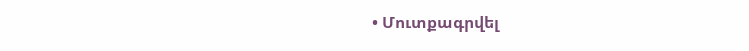• Մուտքագրվել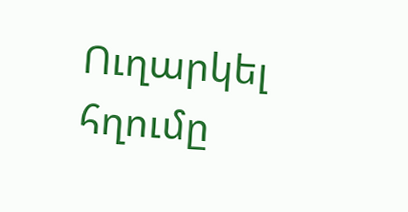Ուղարկել հղումը